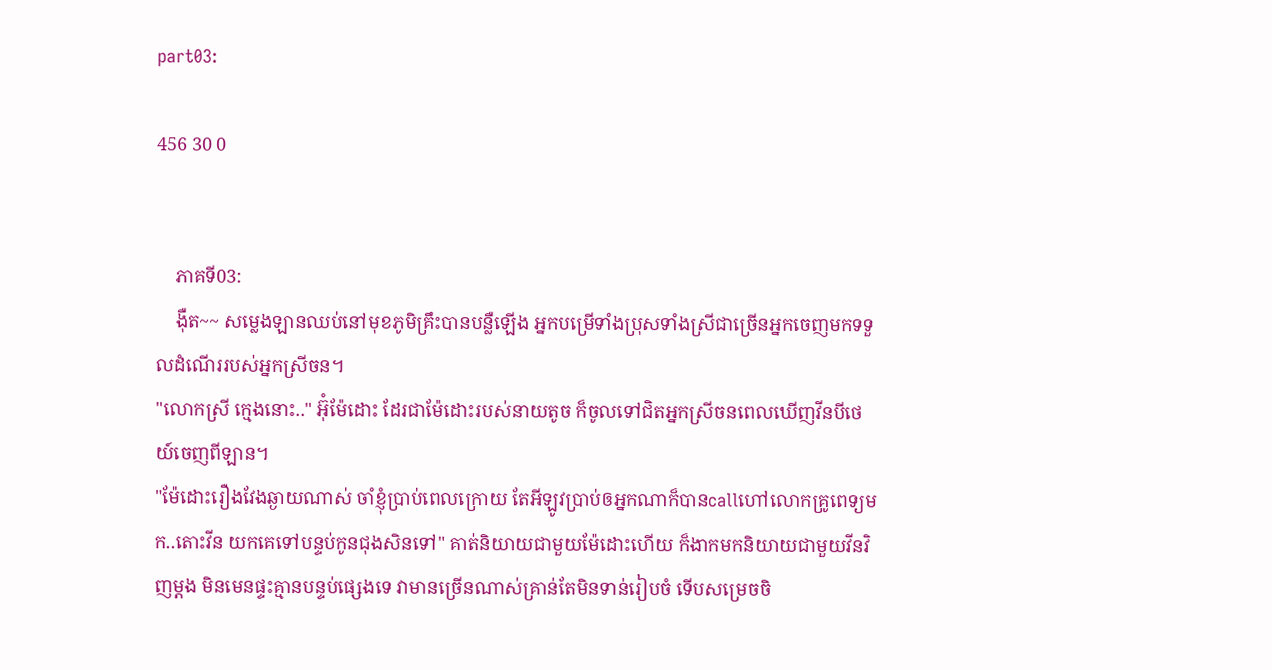part03:

456 30 0


    ភាគទី03:
    ងុឺត~~ សម្លេងឡានឈប់នៅមុខភូមិគ្រឹះបានបន្លឺឡើង អ្នកបម្រើទាំងប្រុសទាំងស្រីជាច្រើនអ្នកចេញមកទទួលដំណើររបស់អ្នកស្រីចន។
"លោកស្រី ក្មេងនោះ.." អ៊ុំម៉ែដោះ ដែរជាម៉ែដោះរបស់នាយតូច ក៏ចូលទៅជិតអ្នកស្រីចនពេលឃើញវីនបីថេយ៍ចេញពីឡាន។
"ម៉ែដោះរឿងវែងឆ្ងាយណាស់ ចាំខ្ញុំប្រាប់ពេលក្រោយ តែអីឡូវប្រាប់ឲអ្នកណាក៏បានcallហៅលោកគ្រូពេទ្យមក..តោះវីន យកគេទៅបន្ទប់កូនជុងសិនទៅ" គាត់និយាយជាមួយម៉ែដោះហើយ ក៏ងាកមកនិយាយជាមួយវីនវិញម្ដង មិនមេនផ្ទះគ្មានបន្ទប់ផ្សេងទេ វាមានច្រើនណាស់គ្រាន់តែមិនទាន់រៀបចំ ទើបសម្រេចចិ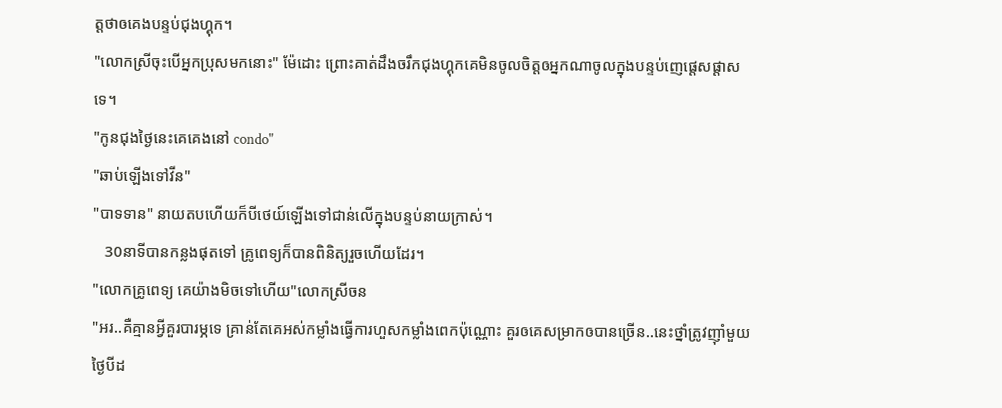ត្តថាឲគេងបន្ទប់ជុងហ្គុក។
"លោកស្រីចុះបើអ្នកប្រុសមកនោះ" ម៉ែដោះ ព្រោះគាត់ដឹងចរឹកជុងហ្គុកគេមិនចូលចិត្តឲអ្នកណាចូលក្នុងបន្ទប់ញេផ្ដេសផ្ដាសទេ។
"កូនជុងថ្ងៃនេះគេគេងនៅ condo"
"ឆាប់ឡើងទៅវីន"
"បាទទាន" នាយតបហើយក៏បីថេយ៍ឡើងទៅជាន់លើក្នុងបន្ទប់នាយក្រាស់។
   30នាទីបានកន្លងផុតទៅ គ្រូពេទ្យក៏បានពិនិត្យរួចហើយដែរ។
"លោកគ្រូពេទ្យ គេយ៉ាងមិចទៅហើយ"លោកស្រីចន
"អរ..គឺគ្មានអ្វីគួរបារម្ភទេ គ្រាន់តែគេអស់កម្លាំងធ្វើការហួសកម្លាំងពេកប៉ុណ្ណោះ គួរឲគេសម្រាកឲបានច្រើន..នេះថ្នាំត្រូវញុាំមួយថ្ងៃបីដ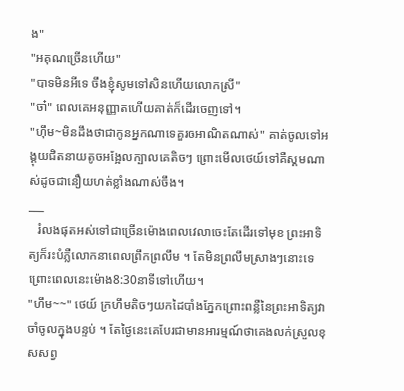ង"
"អគុណច្រើនហើយ"
"បាទមិនអីទេ ចឹងខ្ញុំសូមទៅសិនហើយលោកស្រី"
"ចា៎" ពេលគេអនុញ្ញាតហើយគាត់ក៏ដើរចេញទៅ។
"ហុឹម~មិនដឹងថាជាកូនអ្នកណាទេគួរឲអាណិតណាស់" គាត់ចូលទៅអង្គុយជិតនាយតូចអង្អែលក្បាលគេតិចៗ ព្រោះមើលថេយ៍ទៅគឺស្គមណាស់ដូចជានឿយហត់ខ្លាំងណាស់ចឹង។
___
   រំលងផុតអស់ទៅជាច្រើនម៉ោងពេលវេលាចេះតែដើរទៅមុខ ព្រះអាទិត្យក៏រះបំភ្លឺលោកនាពេលព្រឹកព្រលឹម ។ តែមិនព្រលឹមស្រាងៗនោះទេព្រោះពេលនេះម៉ោង8:30នាទីទៅហើយ។
"ហឹម~~" ថេយ៍ ក្រហឹមតិចៗយកដៃបាំងភ្នែកព្រោះពន្លឺនៃព្រះអាទិត្យវាចាំចូលក្នុងបន្ទប់ ។ តែថ្ងៃនេះគេបែរជាមានអារម្មណ៍ថាគេងលក់ស្រួលខុសសព្វ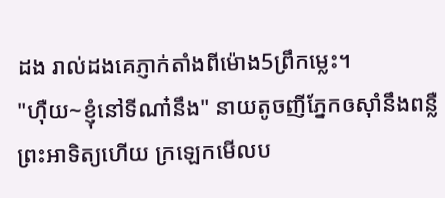ដង រាល់ដងគេភ្ញាក់តាំងពីម៉ោង5ព្រឹកម្លេះ។
"ហុឺយ~ខ្ញុំនៅទីណា៎នឹង" នាយតូចញីភ្នែកឲសុាំនឹងពន្លឺព្រះអាទិត្យហើយ ក្រឡេកមើលប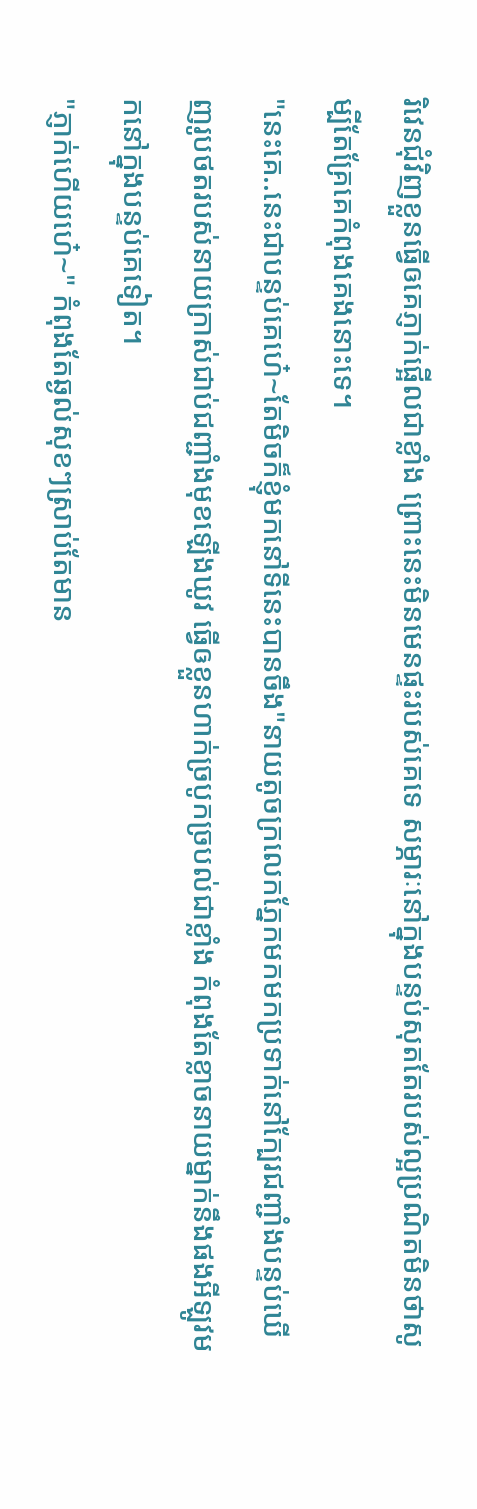រិវេនជុំវិញខ្លួនធ្វើឲគេភ្ញាក់ផ្អើលជាខ្លាំង ព្រោះនេះមិនមេនផ្ទះរបស់គេទេ សម្ភារៈនៅក្នុងបន្ទប់សុតតែរបស់ល្អប្រណិតមិនថាសូម្បីតែគ្រែគេកំពុងគេងនោះទេ។
"នេះគេ..នេះជាបន្ទប់គេហេ៎~តែមិចក៏ខ្ញុំមកនៅទីនេះបានចឹង"នាយតូចក្រលេកភ្នែកមកមកប្រទាក់នៅក្បែរជញ្ជាំងបន្ទប់ឃើញរូបថតរបស់នាយក្រាស់ជាប់ជញ្ជាំងមុខឡើងឃូវ ធ្វើឲខ្លួនហាក់ច្របូកច្របល់ជាខ្លាំង កំពុងតែខ្លាចនាយម្នាក់នឹងផងអីឡូវមកនៅក្នុងបន្ទប់គេទៀត។
"ភ្ញាក់ហើយហេ៎~" កំពុងតែឆ្ងល់សុខៗស្រាប់តែមាន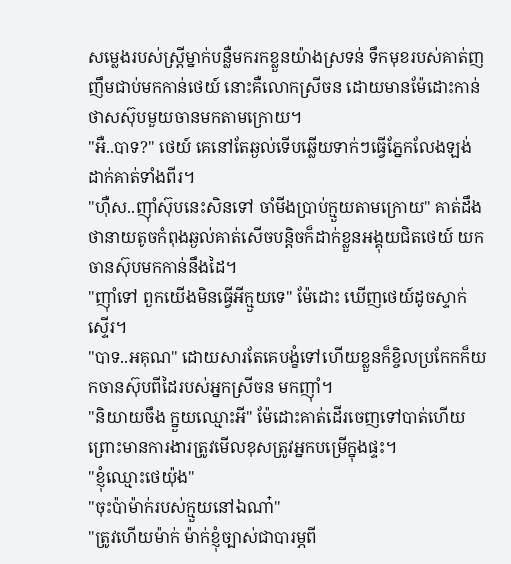សម្លេងរបស់ស្រ្តីម្នាក់បន្លឺមករកខ្លួនយ៉ាងស្រទន់ ទឹកមុខរបស់គាត់ញញឹមជាប់មកកាន់ថេយ៍ នោះគឺលោកស្រីចន ដោយមានម៉ែដោះកាន់ថាសស៊ុបមួយចានមកតាមក្រោយ។
"អឺ..បាទ?" ថេយ៍ គេនៅតែឆ្ងល់ទើបឆ្លើយទាក់ៗធ្វើភ្នែកលែងឡង់ដាក់គាត់ទាំងពីរ។
"ហុឺស..ញុាំស៊ុបនេះសិនទៅ ចាំមីងប្រាប់ក្មួយតាមក្រោយ" គាត់ដឹងថានាយតូចកំពុងឆ្ងល់គាត់សើចបន្តិចក៏ដាក់ខ្លួនអង្គុយជិតថេយ៍ យកចានស៊ុបមកកាន់នឹងដៃ។
"ញុាំទៅ ពួកយើងមិនធ្វើអីក្មួយទេ" ម៉ែដោះ ឃើញថេយ៍ដូចស្ទាក់ស្ទើរ។
"បាទ..អគុណ" ដោយសារតែគេបង្ខំទៅហើយខ្លួនក៏ខ្ចិលប្រកែកក៏យកចានស៊ុបពីដៃរបស់អ្នកស្រីចន មកញុាំ។
"និយាយចឹង ក្នួយឈ្មោះអី" ម៉ែដោះគាត់ដើរចេញទៅបាត់ហើយ ព្រោះមានការងារត្រូវមើលខុសត្រូវអ្នកបម្រើក្នុងផ្ទះ។
"ខ្ញុំឈ្មោះថេយ៉ុង"
"ចុះប៉ាម៉ាក់របស់ក្មួយនៅឯណា៎"
"ត្រូវហើយម៉ាក់ ម៉ាក់ខ្ញុំច្បាស់ជាបារម្ភពី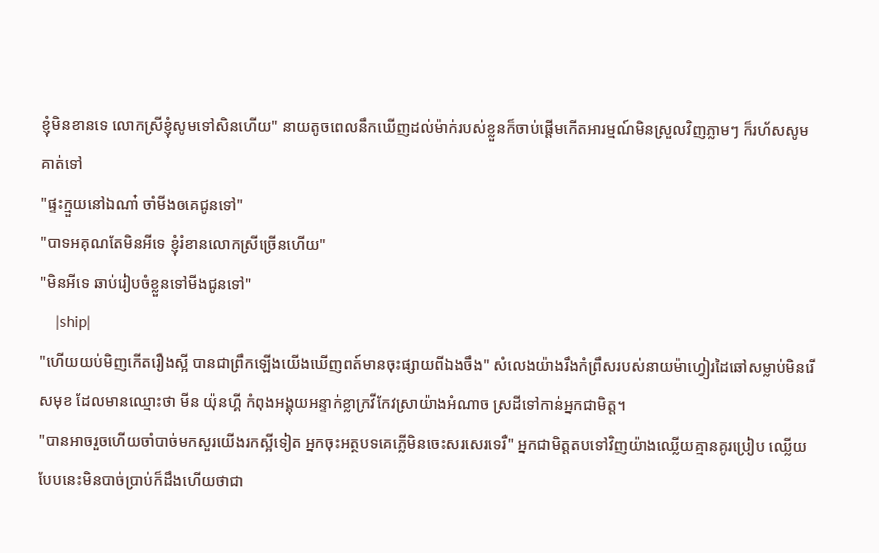ខ្ញុំមិនខានទេ លោកស្រីខ្ញុំសូមទៅសិនហើយ" នាយតូចពេលនឹកឃើញដល់ម៉ាក់របស់ខ្លួនក៏ចាប់ផ្ដើមកើតអារម្មណ៍មិនស្រួលវិញភ្លាមៗ ក៏រហ័សសូមគាត់ទៅ
"ផ្ទះក្មួយនៅឯណា៎ ចាំមីងឲគេជូនទៅ"
"បាទអគុណតែមិនអីទេ ខ្ញុំរំខានលោកស្រីច្រើនហើយ"
"មិនអីទេ ឆាប់រៀបចំខ្លួនទៅមីងជូនទៅ"
    |ship|
"ហើយយប់មិញកើតរឿងស្អី បានជាព្រឹកឡើងយើងឃើញពត៍មានចុះផ្សាយពីឯងចឹង" សំលេងយ៉ាងរឹងកំព្រឹសរបស់នាយម៉ាហ្វៀរដៃឆៅសម្លាប់មិនរើសមុខ ដែលមានឈ្មោះថា មីន យ៉ុនហ្គី កំពុងអង្គុយអន្ទាក់ខ្លាក្រវីកែវស្រាយ៉ាងអំណាច ស្រដីទៅកាន់អ្នកជាមិត្ត។
"បានអាចរួចហើយចាំបាច់មកសួរយើងរកស្អីទៀត អ្នកចុះអត្ថបទគេភ្លើមិនចេះសរសេរទេរឺ" អ្នកជាមិត្តតបទៅវិញយ៉ាងឈ្លើយគ្មានគូរប្រៀប ឈ្លើយបែបនេះមិនបាច់ប្រាប់ក៏ដឹងហើយថាជា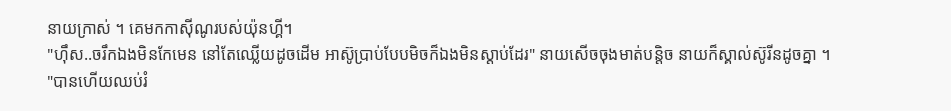នាយក្រាស់ ។ គេមកកាសុីណូរបស់យ៉ុនហ្គី។
"ហុឹស..ចរឹកឯងមិនកែមេន នៅតែឈ្លើយដូចដើម អាស៊ូប្រាប់បែបមិចក៏ឯងមិនស្ដាប់ដែរ" នាយសើចចុងមាត់បន្តិច នាយក៏ស្គាល់ស៊ូរីនដូចគ្នា ។
"បានហើយឈប់រំ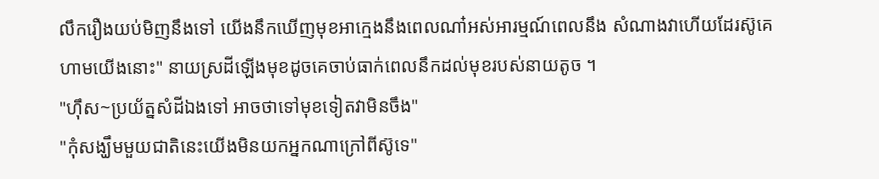លឹករឿងយប់មិញនឹងទៅ យើងនឹកឃើញមុខអាក្មេងនឹងពេលណា៎អស់អារម្មណ៍ពេលនឹង សំណាងវាហើយដែរស៊ូគេហាមយើងនោះ" នាយស្រដីឡើងមុខដូចគេចាប់ធាក់ពេលនឹកដល់មុខរបស់នាយតូច ។
"ហុឹស~ប្រយ័ត្នសំដីឯងទៅ អាចថាទៅមុខទៀតវាមិនចឹង"
"កុំសង្ឃឹមមួយជាតិនេះយើងមិនយកអ្នកណាក្រៅពីស៊ូទេ"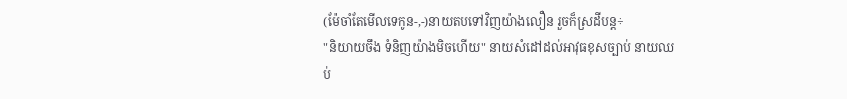(ម៉ែចាំតែមើលទេកូន-,-)នាយតបទៅវិញយ៉ាងលឿន រួចក៏ស្រដីបន្ត÷
"និយាយចឹង ទំនិញយ៉ាងមិចហើយ" នាយសំដៅដល់អាវុធខុសច្បាប់ នាយឈប់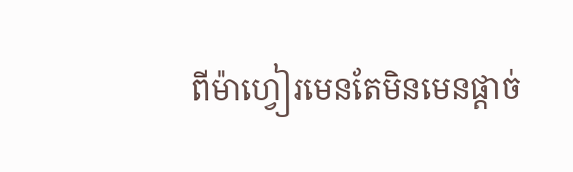ពីម៉ាហ្វៀរមេនតែមិនមេនផ្ដាច់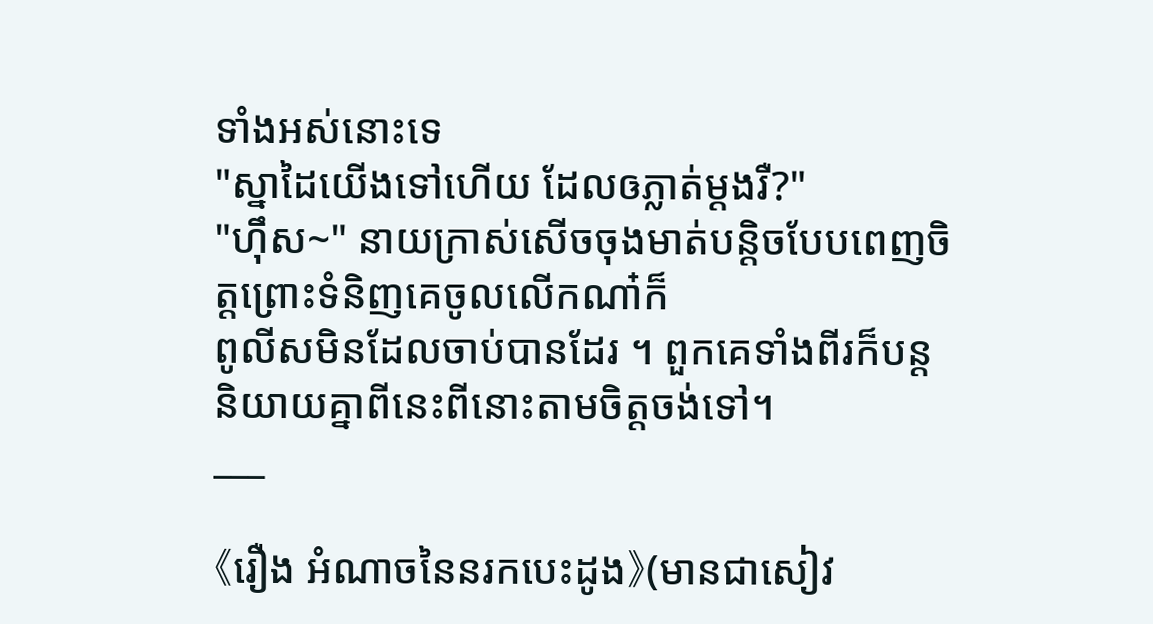ទាំងអស់នោះទេ
"ស្នាដៃយើងទៅហើយ ដែលឲភ្លាត់ម្ដងរឺ?"
"ហុឹស~" នាយក្រាស់សើចចុងមាត់បន្តិចបែបពេញចិត្តព្រោះទំនិញគេចូលលើកណា៎ក៏
ពូលីសមិនដែលចាប់បានដែរ ។ ពួកគេទាំងពីរក៏បន្តនិយាយគ្នាពីនេះពីនោះតាមចិត្តចង់ទៅ។
___

《រឿង អំណាចនៃនរកបេះដូង》(មានជាសៀវ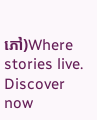ភៅ)Where stories live. Discover now